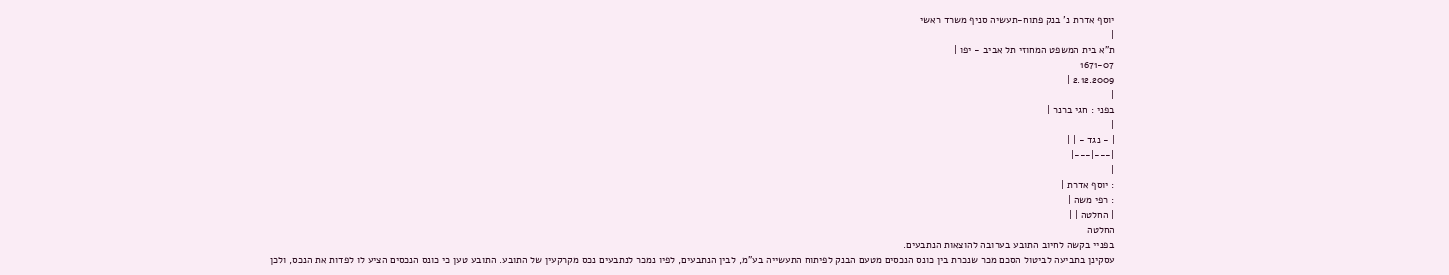יוסף אדרת נ' בנק פתוח-תעשיה סניף משרד ראשי
|
ת"א בית המשפט המחוזי תל אביב - יפו |
1671-07
2.12.2009 |
|
בפני : חגי ברנר |
|
| - נגד - | |
|---|---|
|
: יוסף אדרת |
: רפי משה |
| החלטה | |
החלטה
בפניי בקשה לחיוב התובע בערובה להוצאות הנתבעים.
עסקינן בתביעה לביטול הסכם מכר שנכרת בין כונס הנכסים מטעם הבנק לפיתוח התעשייה בע"מ, לבין הנתבעים, לפיו נמכר לנתבעים נכס מקרקעין של התובע. התובע טען כי כונס הנכסים הציע לו לפדות את הנכס, ולכן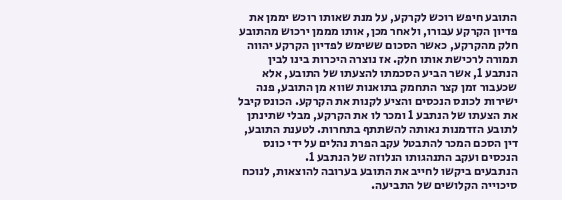התובע חיפש רוכש לקרקע, על מנת שאותו רוכש יממן את פדיון הקרקע עבורו, ולאחר מכן, אותו מממן ירכוש מהתובע חלק מהקרקע, כאשר הסכום ששימש לפדיון הקרקע יהווה תמורה לרכישת אותו חלק. אז נוצרה היכרות בינו לבין הנתבע 1, אשר הביע הסכמתו להצעתו של התובע, אלא שכעבור זמן קצר התחמק בתואנות שווא מן התובע, פנה ישירות לכונס הנכסים והציע לקנות את הקרקע. הכונס קיבל את הצעתו של הנתבע 1 ומכר לו את הקרקע, מבלי שתינתן לתובע הזדמנות נאותה להשתתף בתחרות. לטענת התובע, דין הסכם המכר להתבטל עקב הפרת נהלים על ידי כונס הנכסים ועקב התנהגותו הנלוזה של הנתבע 1.
הנתבעים ביקשו לחייב את התובע בערובה להוצאות, לנוכח סיכוייה הקלושים של התביעה.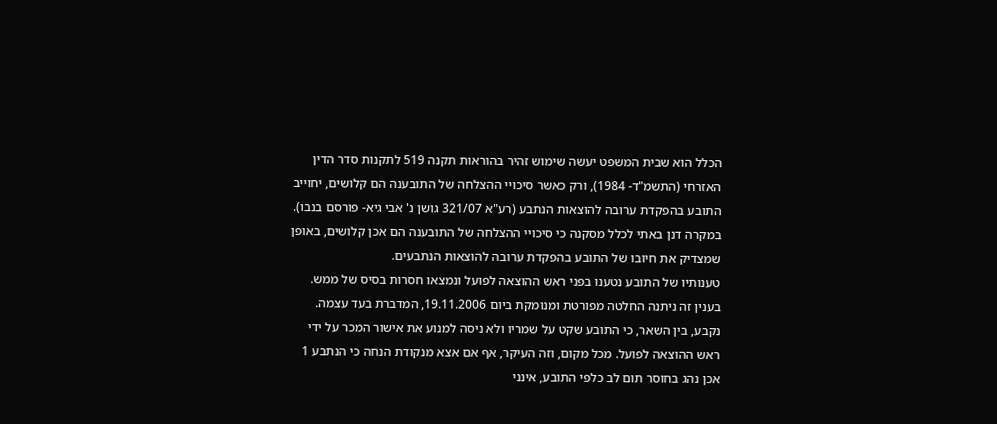הכלל הוא שבית המשפט יעשה שימוש זהיר בהוראות תקנה 519 לתקנות סדר הדין האזרחי (התשמ"ד- 1984), ורק כאשר סיכויי ההצלחה של התובענה הם קלושים, יחוייב התובע בהפקדת ערובה להוצאות הנתבע (רע"א 321/07 גושן נ' אבי גיא- פורסם בנבו).
במקרה דנן באתי לכלל מסקנה כי סיכויי ההצלחה של התובענה הם אכן קלושים, באופן שמצדיק את חיובו של התובע בהפקדת ערובה להוצאות הנתבעים.
טענותיו של התובע נטענו בפני ראש ההוצאה לפועל ונמצאו חסרות בסיס של ממש. בענין זה ניתנה החלטה מפורטת ומנומקת ביום 19.11.2006, המדברת בעד עצמה. נקבע, בין השאר, כי התובע שקט על שמריו ולא ניסה למנוע את אישור המכר על ידי ראש ההוצאה לפועל. מכל מקום, וזה העיקר, אף אם אצא מנקודת הנחה כי הנתבע 1 אכן נהג בחוסר תום לב כלפי התובע, אינני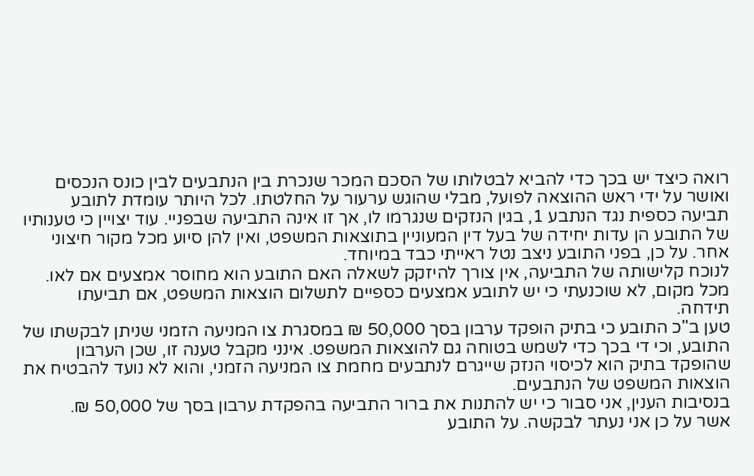רואה כיצד יש בכך כדי להביא לבטלותו של הסכם המכר שנכרת בין הנתבעים לבין כונס הנכסים ואושר על ידי ראש ההוצאה לפועל, מבלי שהוגש ערעור על החלטתו. לכל היותר עומדת לתובע תביעה כספית נגד הנתבע 1, בגין הנזקים שנגרמו לו, אך זו אינה התביעה שבפניי. עוד יצויין כי טענותיו של התובע הן עדות יחידה של בעל דין המעוניין בתוצאות המשפט, ואין להן סיוע מכל מקור חיצוני אחר. על כן, בפני התובע ניצב נטל ראייתי כבד במיוחד.
לנוכח קלישותה של התביעה, אין צורך להיזקק לשאלה האם התובע הוא מחוסר אמצעים אם לאו. מכל מקום, לא שוכנעתי כי יש לתובע אמצעים כספיים לתשלום הוצאות המשפט, אם תביעתו תידחה.
טען ב"כ התובע כי בתיק הופקד ערבון בסך 50,000 ₪ במסגרת צו המניעה הזמני שניתן לבקשתו של התובע, וכי די בכך כדי לשמש בטוחה גם להוצאות המשפט. אינני מקבל טענה זו, שכן הערבון שהופקד בתיק הוא לכיסוי הנזק שייגרם לנתבעים מחמת צו המניעה הזמני, והוא לא נועד להבטיח את הוצאות המשפט של הנתבעים.
בנסיבות הענין, אני סבור כי יש להתנות את ברור התביעה בהפקדת ערבון בסך של 50,000 ₪.
אשר על כן אני נעתר לבקשה. על התובע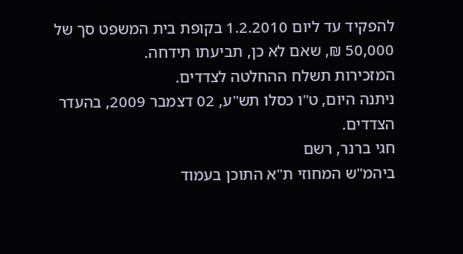להפקיד עד ליום 1.2.2010 בקופת בית המשפט סך של 50,000 ₪, שאם לא כן, תביעתו תידחה.
המזכירות תשלח ההחלטה לצדדים.
ניתנה היום, ט"ו כסלו תש"ע, 02 דצמבר 2009, בהעדר הצדדים.
חגי ברנר, רשם
ביהמ"ש המחוזי ת"א התוכן בעמוד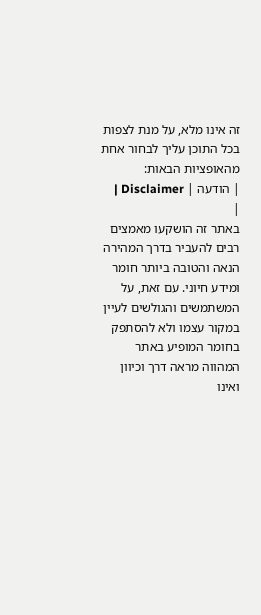זה אינו מלא, על מנת לצפות בכל התוכן עליך לבחור אחת מהאופציות הבאות:
| הודעה | Disclaimer |
|
באתר זה הושקעו מאמצים רבים להעביר בדרך המהירה הנאה והטובה ביותר חומר ומידע חיוני. עם זאת, על המשתמשים והגולשים לעיין במקור עצמו ולא להסתפק בחומר המופיע באתר המהווה מראה דרך וכיוון ואינו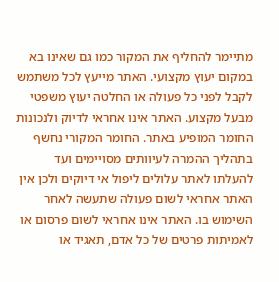מתיימר להחליף את המקור כמו גם שאינו בא במקום יעוץ מקצועי. האתר מייעץ לכל משתמש לקבל לפני כל פעולה או החלטה יעוץ משפטי מבעל מקצוע. האתר אינו אחראי לדיוק ולנכונות החומר המופיע באתר. החומר המקורי נחשף בתהליך ההמרה לעיוותים מסויימים ועד להעלתו לאתר עלולים ליפול אי דיוקים ולכן אין האתר אחראי לשום פעולה שתעשה לאחר השימוש בו. האתר אינו אחראי לשום פרסום או לאמיתות פרטים של כל אדם, תאגיד או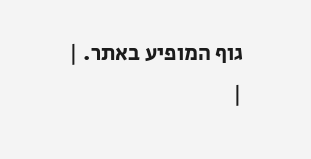גוף המופיע באתר. |
|